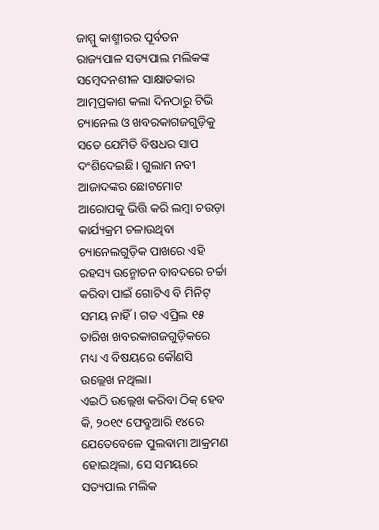ଜାମ୍ମୁ କାଶ୍ମୀରର ପୂର୍ବତନ ରାଜ୍ୟପାଳ ସତ୍ୟପାଲ ମଲିକଙ୍କ ସମ୍ବେଦନଶୀଳ ସାକ୍ଷାତକାର ଆତ୍ମପ୍ରକାଶ କଲା ଦିନଠାରୁ ଟିଭି ଚ୍ୟାନେଲ ଓ ଖବରକାଗଜଗୁଡ଼ିକୁ ସତେ ଯେମିତି ବିଷଧର ସାପ ଦଂଶିଦେଇଛି। ଗୁଲାମ ନବୀ ଆଜାଦଙ୍କର ଛୋଟମୋଟ ଆରୋପକୁ ଭିତ୍ତି କରି ଲମ୍ବା ଚଉଡ଼ା କାର୍ଯ୍ୟକ୍ରମ ଚଳାଉଥିବା ଚ୍ୟାନେଲଗୁଡ଼ିକ ପାଖରେ ଏହି ରହସ୍ୟ ଉନ୍ମୋଚନ ବାବଦରେ ଚର୍ଚ୍ଚା କରିବା ପାଇଁ ଗୋଟିଏ ବି ମିନିଟ୍ ସମୟ ନାହିଁ। ଗତ ଏପ୍ରିଲ ୧୫ ତାରିଖ ଖବରକାଗଜଗୁଡ଼ିକରେ ମଧ୍ୟ ଏ ବିଷୟରେ କୌଣସି ଉଲ୍ଲେଖ ନଥିଲା।
ଏଇଠି ଉଲ୍ଲେଖ କରିବା ଠିକ୍ ହେବ କି, ୨୦୧୯ ଫେବ୍ରୁଆରି ୧୪ରେ ଯେତେବେଳେ ପୁଲଵାମା ଆକ୍ରମଣ ହୋଇଥିଲା, ସେ ସମୟରେ ସତ୍ୟପାଲ ମଲିକ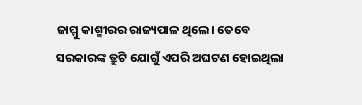ଜାମ୍ମୁ କାଶ୍ମୀରର ରାଜ୍ୟପାଳ ଥିଲେ। ତେବେ ସରକାରଙ୍କ ତ୍ରୁଟି ଯୋଗୁଁ ଏପରି ଅଘଟଣ ହୋଇଥିଲା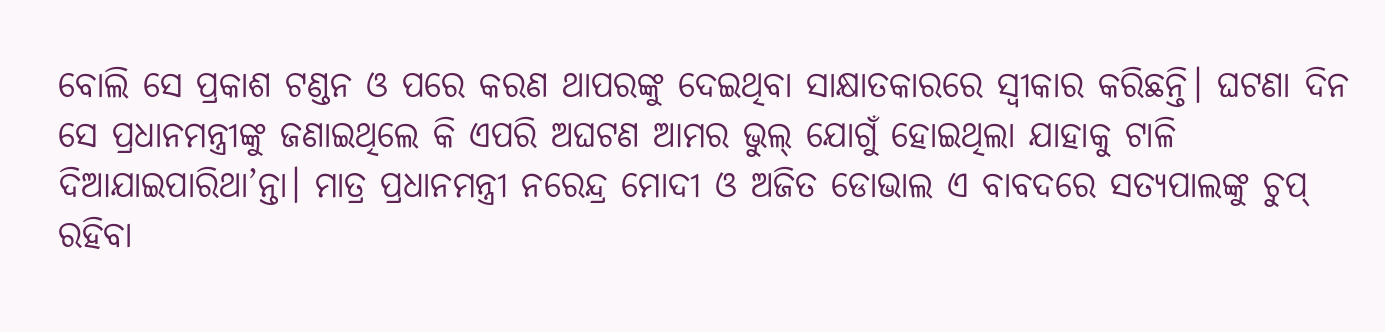ବୋଲି ସେ ପ୍ରକାଶ ଟଣ୍ଡନ ଓ ପରେ କରଣ ଥାପରଙ୍କୁ ଦେଇଥିବା ସାକ୍ଷାତକାରରେ ସ୍ବୀକାର କରିଛନ୍ତି। ଘଟଣା ଦିନ ସେ ପ୍ରଧାନମନ୍ତ୍ରୀଙ୍କୁ ଜଣାଇଥିଲେ କି ଏପରି ଅଘଟଣ ଆମର ଭୁଲ୍ ଯୋଗୁଁ ହୋଇଥିଲା ଯାହାକୁ ଟାଳି ଦିଆଯାଇପାରିଥା’ନ୍ତା। ମାତ୍ର ପ୍ରଧାନମନ୍ତ୍ରୀ ନରେନ୍ଦ୍ର ମୋଦୀ ଓ ଅଜିତ ଡୋଭାଲ ଏ ବାବଦରେ ସତ୍ୟପାଲଙ୍କୁ ଚୁପ୍ ରହିବା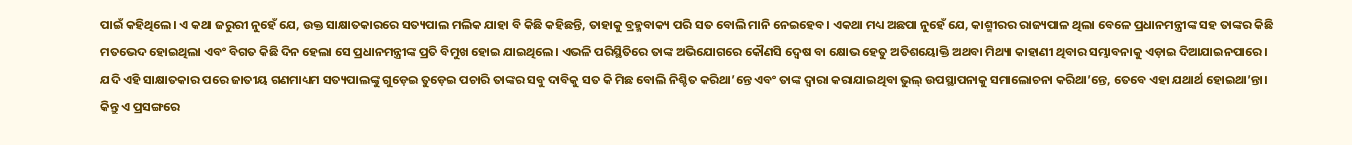ପାଇଁ କହିଥିଲେ। ଏ କଥା ଜରୁରୀ ନୁହେଁ ଯେ, ଉକ୍ତ ସାକ୍ଷାତକାରରେ ସତ୍ୟପାଲ ମଲିକ ଯାହା ବି କିଛି କହିଛନ୍ତି, ତାହାକୁ ବ୍ରହ୍ମବାକ୍ୟ ପରି ସତ ବୋଲି ମାନି ନେଇହେବ। ଏକଥା ମଧ୍ୟ ଅଛପା ନୁହେଁ ଯେ, କାଶ୍ମୀରର ରାଜ୍ୟପାଳ ଥିଲା ବେଳେ ପ୍ରଧାନମନ୍ତ୍ରୀଙ୍କ ସହ ତାଙ୍କର କିଛି ମତଭେଦ ହୋଇଥିଲା ଏବଂ ବିଗତ କିଛି ଦିନ ହେଲା ସେ ପ୍ରଧାନମନ୍ତ୍ରୀଙ୍କ ପ୍ରତି ବିମୁଖ ହୋଇ ଯାଇଥିଲେ। ଏଭଳି ପରିସ୍ଥିତିରେ ତାଙ୍କ ଅଭିଯୋଗରେ କୌଣସି ଦ୍ବେଷ ବା କ୍ଷୋଭ ହେତୁ ଅତିଶୟୋକ୍ତି ଅଥବା ମିଥ୍ୟା କାହାଣୀ ଥିବାର ସମ୍ଭାବନାକୁ ଏଡ଼ାଇ ଦିଆଯାଇନପାରେ। ଯଦି ଏହି ସାକ୍ଷାତକାର ପରେ ଜାତୀୟ ଗଣମାଧ୍ୟମ ସତ୍ୟପାଲଙ୍କୁ ଗୁଡ଼େଇ ତୁଡ଼େଇ ପଚାରି ତାଙ୍କର ସବୁ ଦାବିକୁ ସତ କି ମିଛ ବୋଲି ନିଶ୍ଚିତ କରିଥା’ନ୍ତେ ଏବଂ ତାଙ୍କ ଦ୍ବାରା କରାଯାଇଥିବା ଭୁଲ୍ ଉପସ୍ଥାପନାକୁ ସମାଲୋଚନା କରିଥା’ନ୍ତେ, ତେବେ ଏହା ଯଥାର୍ଥ ହୋଇଥା’ନ୍ତା। କିନ୍ତୁ ଏ ପ୍ରସଙ୍ଗରେ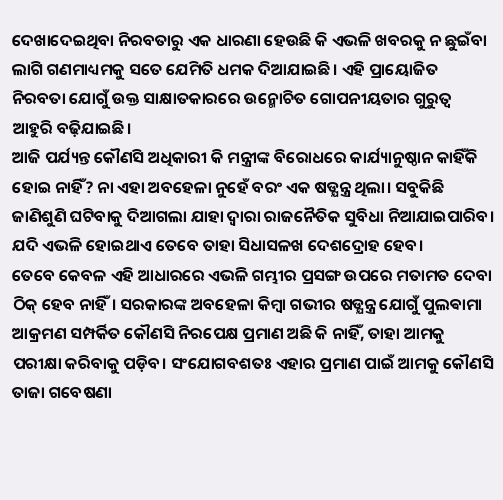ଦେଖାଦେଇଥିବା ନିରବତାରୁ ଏକ ଧାରଣା ହେଉଛି କି ଏଭଳି ଖବରକୁ ନ ଛୁଇଁବା ଲାଗି ଗଣମାଧ୍ୟମକୁ ସତେ ଯେମିତି ଧମକ ଦିଆଯାଇଛି। ଏହି ପ୍ରାୟୋଜିତ ନିରବତା ଯୋଗୁଁ ଉକ୍ତ ସାକ୍ଷାତକାରରେ ଉନ୍ମୋଚିତ ଗୋପନୀୟତାର ଗୁରୁତ୍ବ ଆହୁରି ବଢ଼ିଯାଇଛି।
ଆଜି ପର୍ଯ୍ୟନ୍ତ କୌଣସି ଅଧିକାରୀ କି ମନ୍ତ୍ରୀଙ୍କ ବିରୋଧରେ କାର୍ଯ୍ୟାନୁଷ୍ଠାନ କାହିଁକି ହୋଇ ନାହିଁ? ନା ଏହା ଅବହେଳା ନୁହେଁ ବରଂ ଏକ ଷଡ୍ଯନ୍ତ୍ର ଥିଲା। ସବୁକିଛି ଜାଣିଶୁଣି ଘଟିବାକୁ ଦିଆଗଲା ଯାହା ଦ୍ବାରା ରାଜନୈତିକ ସୁବିଧା ନିଆଯାଇପାରିବ। ଯଦି ଏଭଳି ହୋଇଥାଏ ତେବେ ତାହା ସିଧାସଳଖ ଦେଶଦ୍ରୋହ ହେବ।
ତେବେ କେବଳ ଏହି ଆଧାରରେ ଏଭଳି ଗମ୍ଭୀର ପ୍ରସଙ୍ଗ ଉପରେ ମତାମତ ଦେବା ଠିକ୍ ହେବ ନାହିଁ। ସରକାରଙ୍କ ଅବହେଳା କିମ୍ବା ଗଭୀର ଷଡ୍ଯନ୍ତ୍ର ଯୋଗୁଁ ପୁଲଵାମା ଆକ୍ରମଣ ସମ୍ପର୍କିତ କୌଣସି ନିରପେକ୍ଷ ପ୍ରମାଣ ଅଛି କି ନାହିଁ, ତାହା ଆମକୁ ପରୀକ୍ଷା କରିବାକୁ ପଡ଼ିବ। ସଂଯୋଗବଶତଃ ଏହାର ପ୍ରମାଣ ପାଇଁ ଆମକୁ କୌଣସି ତାଜା ଗବେଷଣା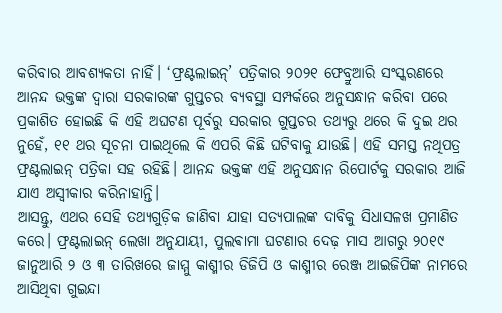କରିବାର ଆବଶ୍ୟକତା ନାହିଁ। ‘ଫ୍ରଣ୍ଟଲାଇନ୍’ ପତ୍ରିକାର ୨୦୨୧ ଫେବ୍ରୁଆରି ସଂସ୍କରଣରେ ଆନନ୍ଦ ଭକ୍ତଙ୍କ ଦ୍ବାରା ସରକାରଙ୍କ ଗୁପ୍ତଚର ବ୍ୟବସ୍ଥା ସମ୍ପର୍କରେ ଅନୁସନ୍ଧାନ କରିବା ପରେ ପ୍ରକାଶିତ ହୋଇଛି କି ଏହି ଅଘଟଣ ପୂର୍ବରୁ ସରକାର ଗୁପ୍ତଚର ତଥ୍ୟରୁ ଥରେ କି ଦୁଇ ଥର ନୁହେଁ, ୧୧ ଥର ସୂଚନା ପାଇଥିଲେ କି ଏପରି କିଛି ଘଟିବାକୁ ଯାଉଛି। ଏହି ସମସ୍ତ ନଥିପତ୍ର ଫ୍ରଣ୍ଟଲାଇନ୍ ପତ୍ରିକା ସହ ରହିଛି। ଆନନ୍ଦ ଭକ୍ତଙ୍କ ଏହି ଅନୁସନ୍ଧାନ ରିପୋର୍ଟକୁ ସରକାର ଆଜି ଯାଏ ଅସ୍ବୀକାର କରିନାହାନ୍ତି।
ଆସନ୍ତୁ, ଏଥର ସେହି ତଥ୍ୟଗୁଡ଼ିକ ଜାଣିବା ଯାହା ସତ୍ୟପାଲଙ୍କ ଦାବିକୁ ସିଧାସଳଖ ପ୍ରମାଣିତ କରେ। ଫ୍ରଣ୍ଟଲାଇନ୍ ଲେଖା ଅନୁଯାୟୀ, ପୁଲଵାମା ଘଟଣାର ଦେଢ଼ ମାସ ଆଗରୁ ୨୦୧୯ ଜାନୁଆରି ୨ ଓ ୩ ତାରିଖରେ ଜାମ୍ମୁ କାଶ୍ମୀର ଡିଜିପି ଓ କାଶ୍ମୀର ରେଞ୍ଜ ଆଇଜିପିଙ୍କ ନାମରେ ଆସିଥିବା ଗୁଇନ୍ଦା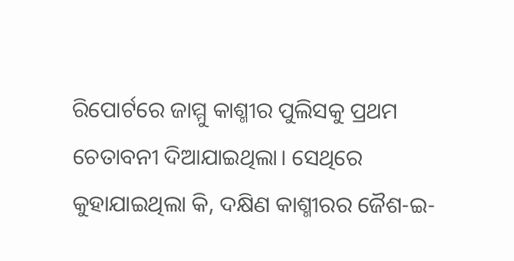ରିପୋର୍ଟରେ ଜାମ୍ମୁ କାଶ୍ମୀର ପୁଲିସକୁ ପ୍ରଥମ ଚେତାବନୀ ଦିଆଯାଇଥିଲା। ସେଥିରେ କୁହାଯାଇଥିଲା କି, ଦକ୍ଷିଣ କାଶ୍ମୀରର ଜୈଶ-ଇ-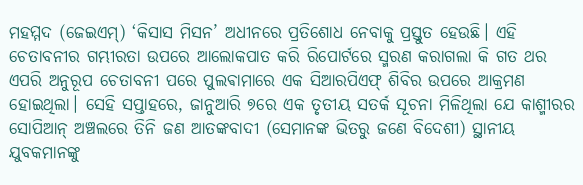ମହମ୍ମଦ (ଜେଇଏମ୍) ‘କିସାସ ମିସନ’ ଅଧୀନରେ ପ୍ରତିଶୋଧ ନେବାକୁ ପ୍ରସ୍ତୁତ ହେଉଛି। ଏହି ଚେତାବନୀର ଗମ୍ଭୀରତା ଉପରେ ଆଲୋକପାତ କରି ରିପୋର୍ଟରେ ସ୍ମରଣ କରାଗଲା କି ଗତ ଥର ଏପରି ଅନୁରୂପ ଚେତାବନୀ ପରେ ପୁଲଵାମାରେ ଏକ ସିଆରପିଏଫ୍ ଶିବିର ଉପରେ ଆକ୍ରମଣ ହୋଇଥିଲା। ସେହି ସପ୍ତାହରେ, ଜାନୁଆରି ୭ରେ ଏକ ତୃତୀୟ ସତର୍କ ସୂଚନା ମିଳିଥିଲା ଯେ କାଶ୍ମୀରର ସୋପିଆନ୍ ଅଞ୍ଚଲରେ ତିନି ଜଣ ଆତଙ୍କବାଦୀ (ସେମାନଙ୍କ ଭିତରୁ ଜଣେ ବିଦେଶୀ) ସ୍ଥାନୀୟ ଯୁବକମାନଙ୍କୁ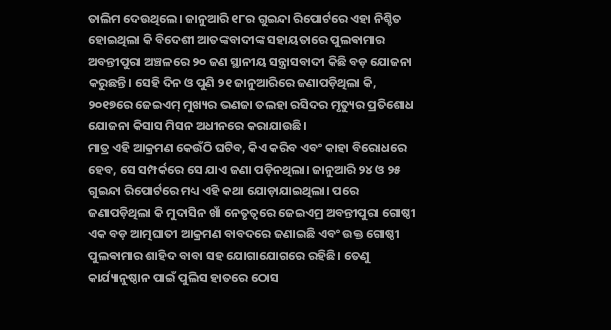ତାଲିମ ଦେଉଥିଲେ। ଜାନୁଆରି ୧୮ର ଗୁଇନ୍ଦା ରିପୋର୍ଟରେ ଏହା ନିଶ୍ଚିତ ହୋଇଥିଲା କି ବିଦେଶୀ ଆତଙ୍କବାଦୀଙ୍କ ସହାୟତାରେ ପୁଲଵାମାର ଅବନ୍ତୀପୁରା ଅଞ୍ଚଳରେ ୨୦ ଜଣ ସ୍ଥାନୀୟ ସନ୍ତ୍ରାସବାଦୀ କିଛି ବଡ଼ ଯୋଜନା କରୁଛନ୍ତି। ସେହି ଦିନ ଓ ପୁଣି ୨୧ ଜାନୁଆରିରେ ଜଣାପଡ଼ିଥିଲା କି, ୨୦୧୭ରେ ଜେଇଏମ୍ ମୁଖ୍ୟର ଭଣଜା ତଲହା ରସିଦର ମୃତ୍ୟୁର ପ୍ରତିଶୋଧ ଯୋଜନା କିସାସ ମିସନ ଅଧୀନରେ କରାଯାଉଛି।
ମାତ୍ର ଏହି ଆକ୍ରମଣ କେଉଁଠି ଘଟିବ, କିଏ କରିବ ଏବଂ କାହା ବିରୋଧରେ ହେବ, ସେ ସମ୍ପର୍କରେ ସେ ଯାଏ ଜଣା ପଡ଼ିନଥିଲା। ଜାନୁଆରି ୨୪ ଓ ୨୫ ଗୁଇନ୍ଦା ରିପୋର୍ଟରେ ମଧ୍ୟ ଏହି କଥା ଯୋଡ଼ାଯାଇଥିଲା। ପରେ ଜଣାପଡ଼ିଥିଲା କି ମୁଦାସିନ ଖାଁ ନେତୃତ୍ବରେ ଜେଇଏମ୍ର ଅବନ୍ତୀପୁରା ଗୋଷ୍ଠୀ ଏକ ବଡ଼ ଆତ୍ମଘାତୀ ଆକ୍ରମଣ ବାବଦରେ ଜଣାଇଛି ଏବଂ ଉକ୍ତ ଗୋଷ୍ଠୀ ପୁଲଵାମାର ଶାହିଦ ବାବା ସହ ଯୋଗାଯୋଗରେ ରହିଛି। ତେଣୁ କାର୍ଯ୍ୟାନୁଷ୍ଠାନ ପାଇଁ ପୁଲିସ ହାତରେ ଠୋସ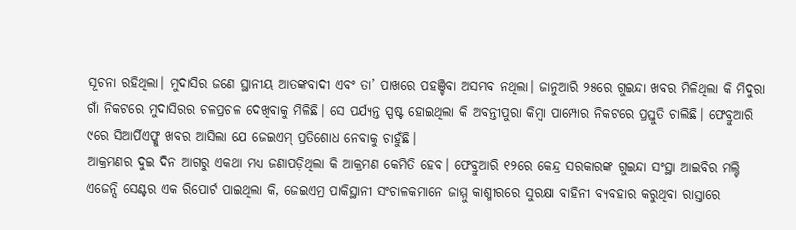ସୂଚନା ରହିଥିଲା। ମୁଦାସିର ଜଣେ ସ୍ଥାନୀୟ ଆତଙ୍କବାଦୀ ଏବଂ ତା’ ପାଖରେ ପହଞ୍ଚିବା ଅସମ୍ଭବ ନଥିଲା। ଜାନୁଆରି ୨୫ରେ ଗୁଇନ୍ଦା ଖବର ମିଳିଥିଲା କି ମିଦୁରା ଗାଁ ନିକଟରେ ମୁଦାସିରର ଚଳପ୍ରଚଳ ଦେଖିବାକୁ ମିଳିଛି। ସେ ପର୍ଯ୍ୟନ୍ତ ସ୍ପଷ୍ଟ ହୋଇଥିଲା କି ଅବନ୍ତୀପୁରା କିମ୍ବା ପାମ୍ପୋର ନିକଟରେ ପ୍ରସ୍ତୁତି ଚାଲିଛି। ଫେବ୍ରୁଆରି ୯ରେ ସିଆର୍ପିଏଫ୍କୁ ଖବର ଆସିଲା ଯେ ଜେଇଏମ୍ ପ୍ରତିଶୋଧ ନେବାକୁ ଚାହୁଁଛି।
ଆକ୍ରମଣର ଦୁଇ ଦିନ ଆଗରୁ ଏକଥା ମଧ୍ୟ ଜଣାପଡ଼ିଥିଲା କି ଆକ୍ରମଣ କେମିତି ହେବ। ଫେବ୍ରୁଆରି ୧୨ରେ କେନ୍ଦ୍ର ସରକାରଙ୍କ ଗୁଇନ୍ଦା ସଂସ୍ଥା ଆଇବିର ମଲ୍ଟି ଏଜେନ୍ସି ସେଣ୍ଟର ଏକ ରିପୋର୍ଟ ପାଇଥିଲା କି, ଜେଇଏମ୍ର ପାକିସ୍ଥାନୀ ସଂଚାଳକମାନେ ଜାମ୍ମୁ କାଶ୍ମୀରରେ ସୁରକ୍ଷା ବାହିନୀ ବ୍ୟବହାର କରୁଥିବା ରାସ୍ତାରେ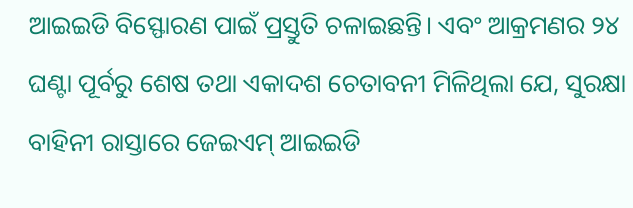ଆଇଇଡି ବିସ୍ଫୋରଣ ପାଇଁ ପ୍ରସ୍ତୁତି ଚଳାଇଛନ୍ତି। ଏବଂ ଆକ୍ରମଣର ୨୪ ଘଣ୍ଟା ପୂର୍ବରୁ ଶେଷ ତଥା ଏକାଦଶ ଚେତାବନୀ ମିଳିଥିଲା ଯେ, ସୁରକ୍ଷା ବାହିନୀ ରାସ୍ତାରେ ଜେଇଏମ୍ ଆଇଇଡି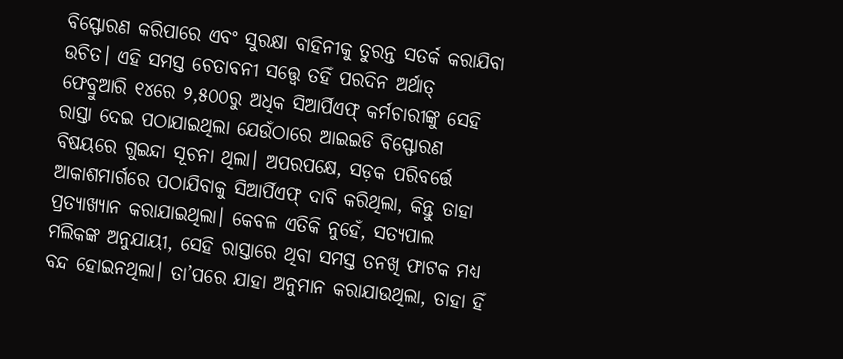ବିସ୍ଫୋରଣ କରିପାରେ ଏବଂ ସୁରକ୍ଷା ବାହିନୀକୁ ତୁରନ୍ତ ସତର୍କ କରାଯିବା ଉଚିତ। ଏହି ସମସ୍ତ ଚେତାବନୀ ସତ୍ତ୍ବେ ତହିଁ ପରଦିନ ଅର୍ଥାତ୍ ଫେବ୍ରୁଆରି ୧୪ରେ ୨,୫୦୦ରୁ ଅଧିକ ସିଆର୍ପିଏଫ୍ କର୍ମଚାରୀଙ୍କୁ ସେହି ରାସ୍ତା ଦେଇ ପଠାଯାଇଥିଲା ଯେଉଁଠାରେ ଆଇଇଡି ବିସ୍ଫୋରଣ ବିଷୟରେ ଗୁଇନ୍ଦା ସୂଚନା ଥିଲା। ଅପରପକ୍ଷେ, ସଡ଼କ ପରିବର୍ତ୍ତେ ଆକାଶମାର୍ଗରେ ପଠାଯିବାକୁ ସିଆର୍ପିଏଫ୍ ଦାବି କରିଥିଲା, କିନ୍ତୁ ତାହା ପ୍ରତ୍ୟାଖ୍ୟାନ କରାଯାଇଥିଲା। କେବଳ ଏତିକି ନୁହେଁ, ସତ୍ୟପାଲ ମଲିକଙ୍କ ଅନୁଯାୟୀ, ସେହି ରାସ୍ତାରେ ଥିବା ସମସ୍ତ ତନଖି ଫାଟକ ମଧ୍ୟ ବନ୍ଦ ହୋଇନଥିଲା। ତା’ପରେ ଯାହା ଅନୁମାନ କରାଯାଉଥିଲା, ତାହା ହିଁ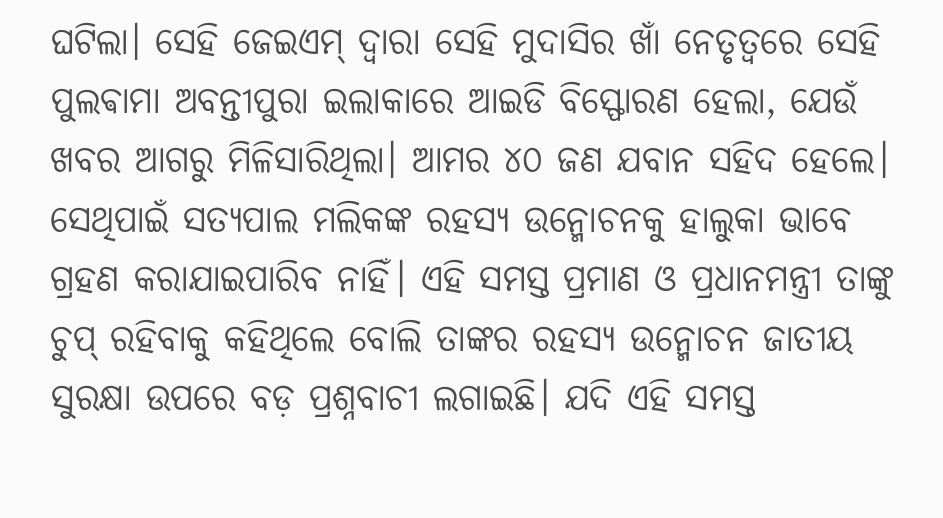ଘଟିଲା। ସେହି ଜେଇଏମ୍ ଦ୍ବାରା ସେହି ମୁଦାସିର ଖାଁ ନେତୃତ୍ବରେ ସେହି ପୁଲଵାମା ଅବନ୍ତୀପୁରା ଇଲାକାରେ ଆଇଡି ବିସ୍ଫୋରଣ ହେଲା, ଯେଉଁ ଖବର ଆଗରୁ ମିଳିସାରିଥିଲା। ଆମର ୪୦ ଜଣ ଯବାନ ସହିଦ ହେଲେ।
ସେଥିପାଇଁ ସତ୍ୟପାଲ ମଲିକଙ୍କ ରହସ୍ୟ ଉନ୍ମୋଚନକୁ ହାଲୁକା ଭାବେ ଗ୍ରହଣ କରାଯାଇପାରିବ ନାହିଁ। ଏହି ସମସ୍ତ ପ୍ରମାଣ ଓ ପ୍ରଧାନମନ୍ତ୍ରୀ ତାଙ୍କୁ ଚୁପ୍ ରହିବାକୁ କହିଥିଲେ ବୋଲି ତାଙ୍କର ରହସ୍ୟ ଉନ୍ମୋଚନ ଜାତୀୟ ସୁରକ୍ଷା ଉପରେ ବଡ଼ ପ୍ରଶ୍ନବାଚୀ ଲଗାଇଛି। ଯଦି ଏହି ସମସ୍ତ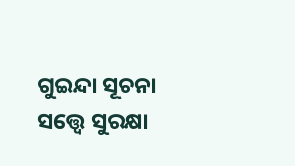ଗୁଇନ୍ଦା ସୂଚନା ସତ୍ତ୍ବେ ସୁରକ୍ଷା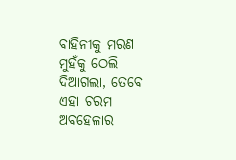ବାହିନୀକୁ ମରଣ ମୁହଁକୁ ଠେଲି ଦିଆଗଲା, ତେବେ ଏହା ଚରମ ଅବହେଳାର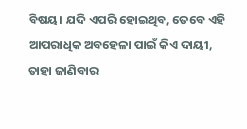ବିଷୟ। ଯଦି ଏପରି ହୋଇଥିବ, ତେବେ ଏହି ଆପରାଧିକ ଅବହେଳା ପାଇଁ କିଏ ଦାୟୀ, ତାହା ଜାଣିବାର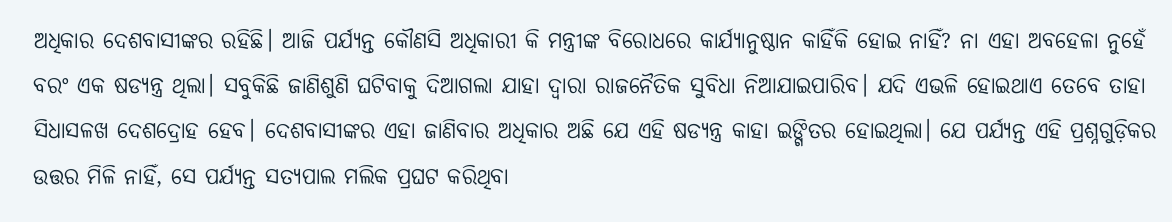ଅଧିକାର ଦେଶବାସୀଙ୍କର ରହିଛି। ଆଜି ପର୍ଯ୍ୟନ୍ତ କୌଣସି ଅଧିକାରୀ କି ମନ୍ତ୍ରୀଙ୍କ ବିରୋଧରେ କାର୍ଯ୍ୟାନୁଷ୍ଠାନ କାହିଁକି ହୋଇ ନାହିଁ? ନା ଏହା ଅବହେଳା ନୁହେଁ ବରଂ ଏକ ଷଡ୍ଯନ୍ତ୍ର ଥିଲା। ସବୁକିଛି ଜାଣିଶୁଣି ଘଟିବାକୁ ଦିଆଗଲା ଯାହା ଦ୍ବାରା ରାଜନୈତିକ ସୁବିଧା ନିଆଯାଇପାରିବ। ଯଦି ଏଭଳି ହୋଇଥାଏ ତେବେ ତାହା ସିଧାସଳଖ ଦେଶଦ୍ରୋହ ହେବ। ଦେଶବାସୀଙ୍କର ଏହା ଜାଣିବାର ଅଧିକାର ଅଛି ଯେ ଏହି ଷଡ୍ଯନ୍ତ୍ର କାହା ଇଙ୍ଗିତର ହୋଇଥିଲା। ଯେ ପର୍ଯ୍ୟନ୍ତ ଏହି ପ୍ରଶ୍ନଗୁଡ଼ିକର ଉତ୍ତର ମିଳି ନାହିଁ, ସେ ପର୍ଯ୍ୟନ୍ତ ସତ୍ୟପାଲ ମଲିକ ପ୍ରଘଟ କରିଥିବା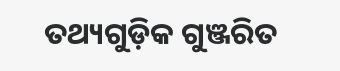ତଥ୍ୟଗୁଡ଼ିକ ଗୁଞ୍ଜରିତ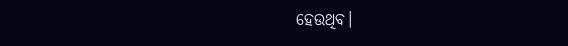ହେଉଥିବ।